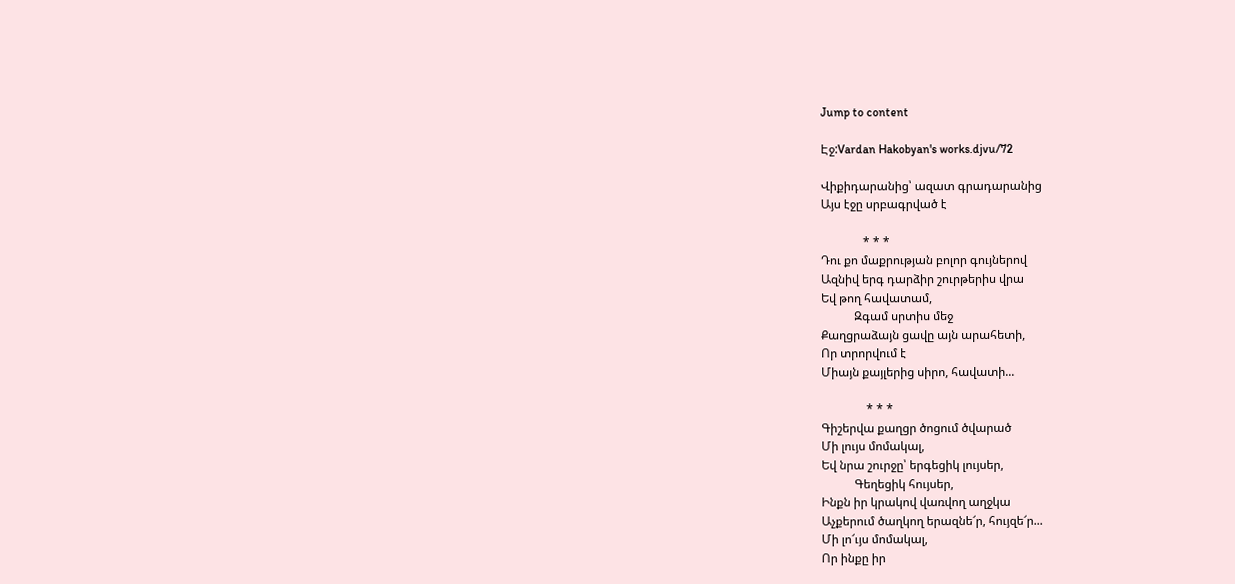Jump to content

Էջ:Vardan Hakobyan's works.djvu/72

Վիքիդարանից՝ ազատ գրադարանից
Այս էջը սրբագրված է

              * * *
Դու քո մաքրության բոլոր գույներով
Ազնիվ երգ դարձիր շուրթերիս վրա
Եվ թող հավատամ,
           Զգամ սրտիս մեջ
Քաղցրաձայն ցավը այն արահետի,
Որ տրորվում է
Միայն քայլերից սիրո, հավատի...

               * * *
Գիշերվա քաղցր ծոցում ծվարած
Մի լույս մոմակալ,
Եվ նրա շուրջը՝ երգեցիկ լույսեր,
           Գեղեցիկ հույսեր,
Ինքն իր կրակով վառվող աղջկա
Աչքերում ծաղկող երազնե՜ր, հույզե՜ր...
Մի լո՜ւյս մոմակալ,
Որ ինքը իր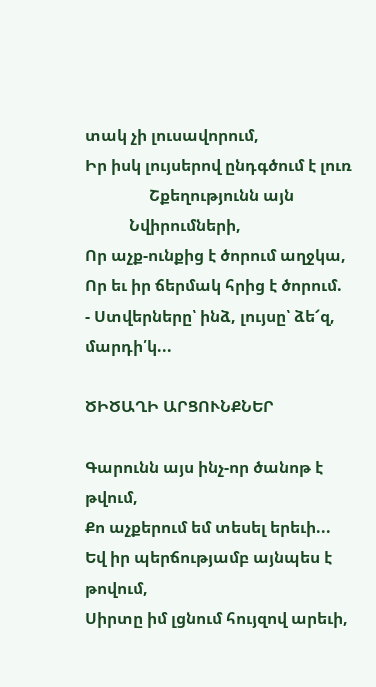տակ չի լուսավորում,
Իր իսկ լույսերով ընդգծում է լուռ
                Շքեղությունն այն
           Նվիրումների,
Որ աչք-ունքից է ծորում աղջկա,
Որ եւ իր ճերմակ հրից է ծորում.
- Ստվերները՝ ինձ, լույսը՝ ձե՜զ, մարդի՛կ...

ԾԻԾԱՂԻ ԱՐՑՈՒՆՔՆԵՐ

Գարունն այս ինչ-որ ծանոթ է թվում,
Քո աչքերում եմ տեսել երեւի...
Եվ իր պերճությամբ այնպես է թովում,
Սիրտը իմ լցնում հույզով արեւի,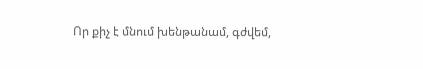Որ քիչ է մնում խենթանամ, գժվեմ,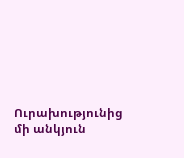Ուրախությունից մի անկյուն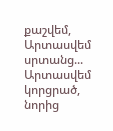քաշվեմ,
Արտասվեմ սրտանց...
Արտասվեմ կորցրած, նորից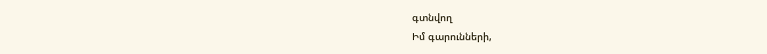գտնվող
Իմ գարունների,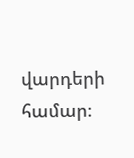վարդերի համար։